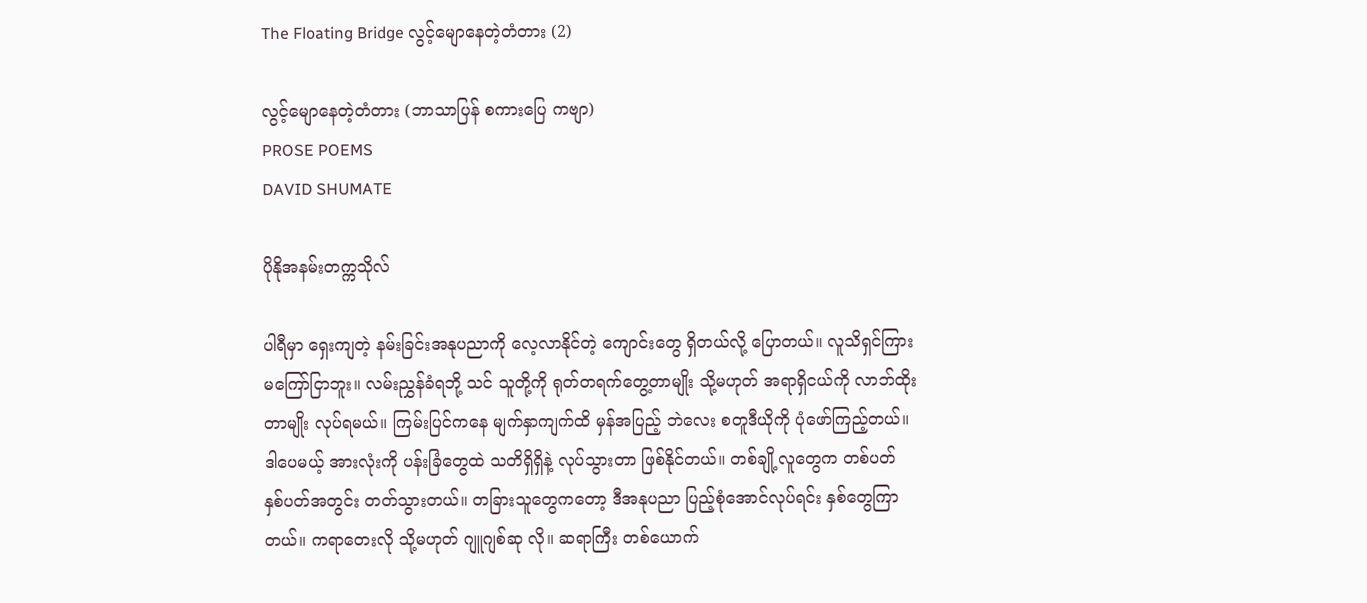The Floating Bridge လွင့်မျောနေတဲ့တံတား (2)

လွင့်မျောနေတဲ့တံတား (ဘာသာပြန် စကားပြေ ကဗျာ)
PROSE POEMS
DAVID SHUMATE

ပိုနိုအနမ်းတက္ကသိုလ်

ပါရီမှာ ရှေးကျတဲ့ နမ်းခြင်းအနုပညာကို လေ့လာနိုင်တဲ့ ကျောင်းတွေ ရှိတယ်လို့ ပြောတယ်။ လူသိရှင်ကြား မကြော်ငြာဘူး။ လမ်းညွှန်ခံရဘို့ သင် သူတို့ကို ရုတ်တရက်တွေ့တာမျိုး သို့မဟုတ် အရာရှိငယ်ကို လာဘ်ထိုးတာမျိုး လုပ်ရမယ်။ ကြမ်းပြင်ကနေ မျက်နှာကျက်ထိ မှန်အပြည့် ဘဲလေး စတူဒီယိုကို ပုံဖော်ကြည့်တယ်။ဒါပေမယ့် အားလုံးကို ပန်းခြံတွေထဲ သတိရှိရှိနဲ့ လုပ်သွားတာ ဖြစ်နိုင်တယ်။ တစ်ချို့လူတွေက တစ်ပတ် နှစ်ပတ်အတွင်း တတ်သွားတယ်။ တခြားသူတွေကတော့ ဒီအနုပညာ ပြည့်စုံအောင်လုပ်ရင်း နှစ်တွေကြာတယ်။ ကရာတေးလို သို့မဟုတ် ဂျူဂျစ်ဆု လို။ ဆရာကြီး တစ်ယောက်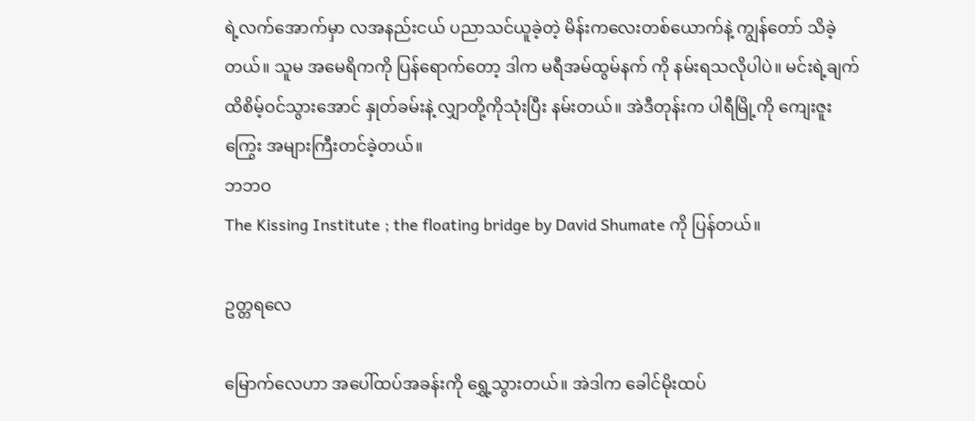ရဲ့လက်အောက်မှာ လအနည်းငယ် ပညာသင်ယူခဲ့တဲ့ မိန်းကလေးတစ်ယောက်နဲ့ ကျွန်တော် သိခဲ့တယ်။ သူမ အမေရိကကို ပြန်ရောက်တော့ ဒါက မရီအမ်ထွမ်နက် ကို နမ်းရသလိုပါပဲ။ မင်းရဲ့ချက်ထိစိမ့်ဝင်သွားအောင် နှုတ်ခမ်းနဲ့ လျှာတို့ကိုသုံးပြီး နမ်းတယ်။ အဲဒီတုန်းက ပါရီမြို့ကို ကျေးဇူးကြွေး အများကြီးတင်ခဲ့တယ်။
ဘဘဝ
The Kissing Institute ; the floating bridge by David Shumate ကို ပြန်တယ်။

ဥတ္တရလေ

မြောက်လေဟာ အပေါ်ထပ်အခန်းကို ရွှေ့သွားတယ်။ အဲဒါက ခေါင်မိုးထပ်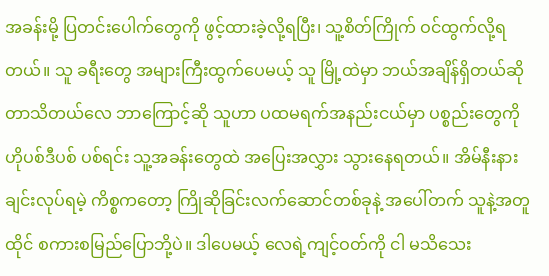အခန်းမို့ ပြတင်းပေါက်တွေကို ဖွင့်ထားခဲ့လို့ရပြီး၊ သူ့စိတ်ကြိုက် ဝင်ထွက်လို့ရတယ်။ သူ ခရီးတွေ အများကြီးထွက်ပေမယ့် သူ မြို့ထဲမှာ ဘယ်အချိန်ရှိတယ်ဆိုတာသိတယ်လေ ဘာကြောင့်ဆို သူဟာ ပထမရက်အနည်းငယ်မှာ ပစ္စည်းတွေကို ဟိုပစ်ဒီပစ် ပစ်ရင်း သူ့အခန်းတွေထဲ အပြေးအလွှား သွားနေရတယ်။ အိမ်နီးနားချင်းလုပ်ရမဲ့ ကိစ္စကတော့ ကြိုဆိုခြင်းလက်ဆောင်တစ်ခုနဲ့ အပေါ်တက် သူနဲ့အတူထိုင် စကားစမြည်ပြောဘို့ပဲ။ ဒါပေမယ့် လေရဲ့ကျင့်ဝတ်ကို ငါ မသိသေး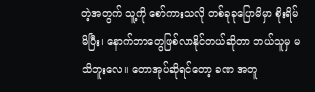တဲ့အတွက် သူ့ကို စော်ကားသလို တစ်ခုခုပြောမိမှာ စိုးရိမ်မိပြီး၊ နောက်ဘာတွေဖြစ်လာနိုင်တယ်ဆိုတာ ဘယ်သူမှ မသိဘူးလေ။ တောအုပ်ဆိုရင်တော့ ခဏ အတူ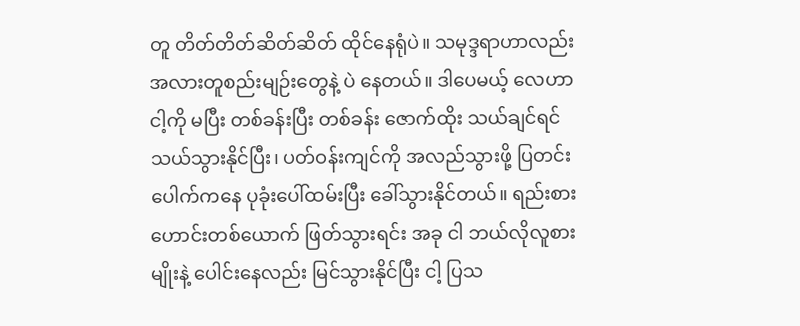တူ တိတ်တိတ်ဆိတ်ဆိတ် ထိုင်နေရုံပဲ။ သမုဒ္ဒရာဟာလည်း အလားတူစည်းမျဉ်းတွေနဲ့ ပဲ နေတယ်။ ဒါပေမယ့် လေဟာ ငါ့ကို မပြီး တစ်ခန်းပြီး တစ်ခန်း ဇောက်ထိုး သယ်ချင်ရင်သယ်သွားနိုင်ပြီး၊ ပတ်ဝန်းကျင်ကို အလည်သွားဖို့ ပြတင်းပေါက်ကနေ ပုခုံးပေါ်ထမ်းပြီး ခေါ်သွားနိုင်တယ်။ ရည်းစားဟောင်းတစ်ယောက် ဖြတ်သွားရင်း အခု ငါ ဘယ်လိုလူစားမျိုးနဲ့ ပေါင်းနေလည်း မြင်သွားနိုင်ပြီး ငါ့ ပြသ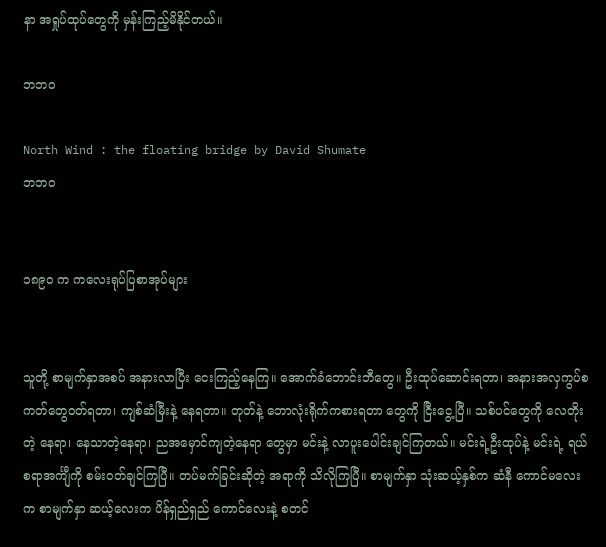နာ အရှုပ်ထုပ်တွေကို မှန်းကြည့်မိနိုင်တယ်။

ဘဘဝ

North Wind : the floating bridge by David Shumate
ဘဘဝ


၁၈၉၀ က ကလေးရုပ်ပြစာအုပ်များ


သူတို့ စာမျက်နှာအစပ် အနားလာပြီး ငေးကြည့်နေကြ။ အောက်ခံဘောင်းဘီတွေ။ ဦးထုပ်ဆောင်းရတာ၊ အနားအလှကွပ်စကတ်တွေဝတ်ရတာ၊ ကျစ်ဆံမြီးနဲ့ နေရတာ။ တုတ်နဲ့ ဘောလုံးရိုက်ကစားရတာ တွေကို ငြီးငွေ့ပြီ။ သစ်ပင်တွေကို လေတိုးတဲ့ နေရာ၊ နေသာတဲ့နေရာ၊ ညအမှောင်ကျတဲ့နေရာ တွေမှာ မင်းနဲ့ လာပူးပေါင်းချင်ကြတယ်။ မင်းရဲ့ဦးထုပ်နဲ့ မင်းရဲ့ ရယ်စရာအင်္ကျီကို စမ်းဝတ်ချင်ကြပြီ။ တပ်မက်ခြင်းဆိုတဲ့ အရာကို သိလိုကြပြီ။ စာမျက်နှာ သုံးဆယ့်နှစ်က ဆံနီ ကောင်မလေးက စာမျက်နှာ ဆယ့်လေးက ပိန်ရှည်ရှည် ကောင်လေးနဲ့ စတင်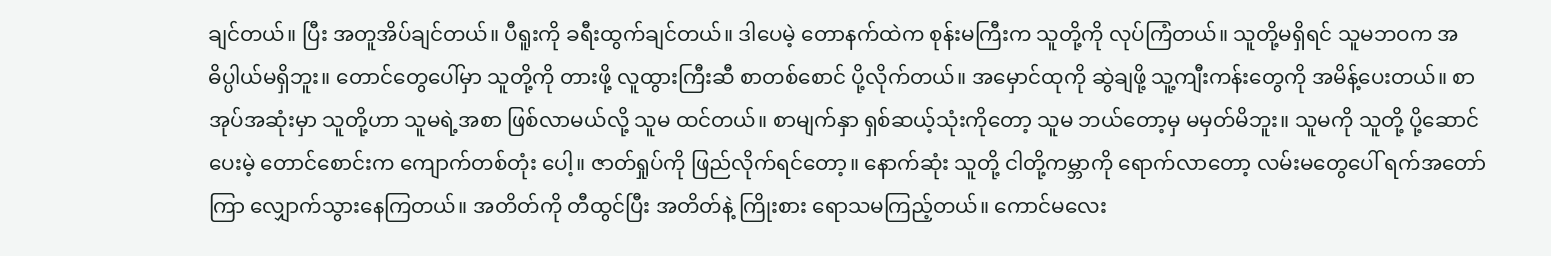ချင်တယ်။ ပြီး အတူအိပ်ချင်တယ်။ ပီရူးကို ခရီးထွက်ချင်တယ်။ ဒါပေမဲ့ တောနက်ထဲက စုန်းမကြီးက သူတို့ကို လုပ်ကြံတယ်။ သူတို့မရှိရင် သူမဘဝက အဓိပ္ပါယ်မရှိဘူး။ တောင်တွေပေါ်မှာ သူတို့ကို တားဖို့ လူထွားကြီးဆီ စာတစ်စောင် ပို့လိုက်တယ်။ အမှောင်ထုကို ဆွဲချဖို့ သူ့ကျီးကန်းတွေကို အမိန့်ပေးတယ်။ စာအုပ်အဆုံးမှာ သူတို့ဟာ သူမရဲ့အစာ ဖြစ်လာမယ်လို့ သူမ ထင်တယ်။ စာမျက်နှာ ရှစ်ဆယ့်သုံးကိုတော့ သူမ ဘယ်တော့မှ မမှတ်မိဘူး။ သူမကို သူတို့ ပို့ဆောင်ပေးမဲ့ တောင်စောင်းက ကျောက်တစ်တုံး ပေါ့။ ဇာတ်ရှုပ်ကို ဖြည်လိုက်ရင်တော့။ နောက်ဆုံး သူတို့ ငါတို့ကမ္ဘာကို ရောက်လာတော့ လမ်းမတွေပေါ် ရက်အတော်ကြာ လျှောက်သွားနေကြတယ်။ အတိတ်ကို တီထွင်ပြီး အတိတ်နဲ့ ကြိုးစား ရောသမကြည့်တယ်။ ကောင်မလေး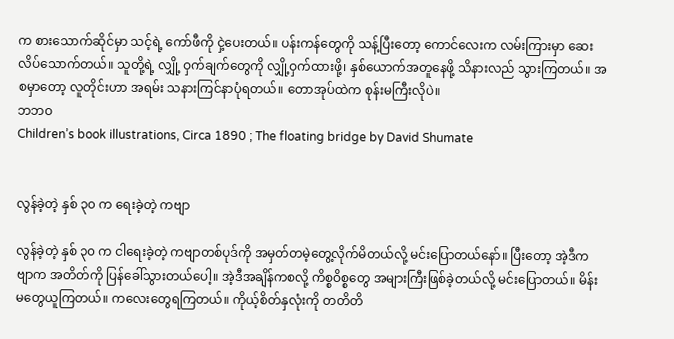က စားသောက်ဆိုင်မှာ သင့်ရဲ့ ကော်ဖီကို ငှဲ့ပေးတယ်။ ပန်းကန်တွေကို သန့်ပြီးတော့ ကောင်လေးက လမ်းကြားမှာ ဆေးလိပ်သောက်တယ်။ သူတို့ရဲ့ လျှို့ ဝှက်ချက်တွေကို လျှို့ဝှက်ထားဖို့၊ နှစ်ယောက်အတူနေဖို့ သိနားလည် သွားကြတယ်။ အစမှာတော့ လူတိုင်းဟာ အရမ်း သနားကြင်နာပုံရတယ်။ တောအုပ်ထဲက စုန်းမကြီးလိုပဲ။
ဘဘဝ
Children’s book illustrations, Circa 1890 ; The floating bridge by David Shumate


လွန်ခဲ့တဲ့ နှစ် ၃၀ က ရေးခဲ့တဲ့ ကဗျာ

လွန်ခဲ့တဲ့ နှစ် ၃၀ က ငါရေးခဲ့တဲ့ ကဗျာတစ်ပုဒ်ကို အမှတ်တမဲ့တွေ့လိုက်မိတယ်လို့ မင်းပြောတယ်နော်။ ပြီးတော့ အဲ့ဒီကဗျာက အတိတ်ကို ပြန်ခေါ်သွားတယ်ပေါ့။ အဲ့ဒီအချိန်ကစလို့ ကိစ္စဝိစ္စတွေ အများကြီးဖြစ်ခဲ့တယ်လို့ မင်းပြောတယ်။ မိန်းမတွေယူကြတယ်။ ကလေးတွေရကြတယ်။ ကိုယ့်စိတ်နှလုံးကို တတိတိ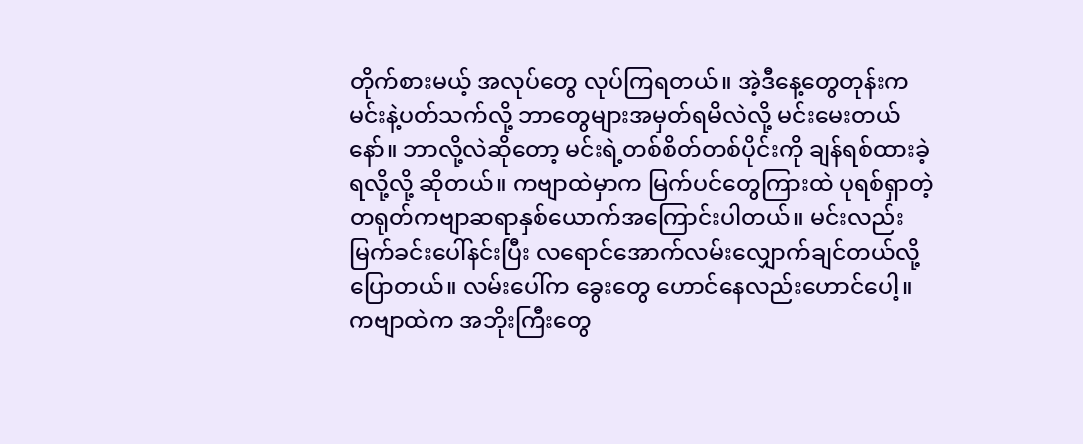တိုက်စားမယ့် အလုပ်တွေ လုပ်ကြရတယ်။ အဲ့ဒီနေ့တွေတုန်းက မင်းနဲ့ပတ်သက်လို့ ဘာတွေများအမှတ်ရမိလဲလို့ မင်းမေးတယ်နော်။ ဘာလို့လဲဆိုတော့ မင်းရဲ့တစ်စိတ်တစ်ပိုင်းကို ချန်ရစ်ထားခဲ့ရလို့လို့ ဆိုတယ်။ ကဗျာထဲမှာက မြက်ပင်တွေကြားထဲ ပုရစ်ရှာတဲ့ တရုတ်ကဗျာဆရာနှစ်ယောက်အကြောင်းပါတယ်။ မင်းလည်း မြက်ခင်းပေါ်နင်းပြီး လရောင်အောက်လမ်းလျှောက်ချင်တယ်လို့ ပြောတယ်။ လမ်းပေါ်က ခွေးတွေ ဟောင်နေလည်းဟောင်ပေါ့။ ကဗျာထဲက အဘိုးကြီးတွေ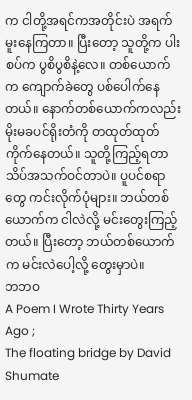က ငါတို့အရင်ကအတိုင်းပဲ အရက်မူးနေကြတာ။ ပြီးတော့ သူတို့က ပါးစပ်က ပွစိပွစိနဲ့လေ။ တစ်ယောက်က ကျောက်ခဲတွေ ပစ်ပေါက်နေတယ်။ နောက်တစ်ယောက်ကလည်း မိုးမခပင်ရိုးတံကို တထုတ်ထုတ်ကိုက်နေတယ်။ သူတို့ကြည့်ရတာ သိပ်အသက်ဝင်တာပဲ။ ပူပင်စရာတွေ ကင်းလိုက်ပုံများ။ ဘယ်တစ်ယောက်က ငါလဲလို့ မင်းတွေးကြည့်တယ်။ ပြီးတော့ ဘယ်တစ်ယောက်က မင်းလဲပေါ့လို့ တွေးမှာပဲ။
ဘဘဝ
A Poem I Wrote Thirty Years Ago ;
The floating bridge by David Shumate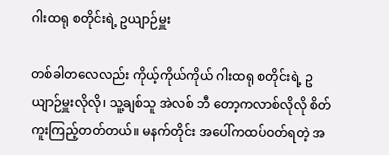ဂါးထရု စတိုင်းရဲ့ ဥယျာဉ်မှူး

တစ်ခါတလေလည်း ကိုယ့်ကိုယ်ကိုယ် ဂါးထရု စတိုင်းရဲ့ ဥယျာဉ်မှူးလိုလို၊ သူ့ချစ်သူ အဲလစ် ဘီ တော့ကလာစ်လိုလို စိတ်ကူးကြည့်တတ်တယ်။ မနက်တိုင်း အပေါ်ကထပ်ဝတ်ရတဲ့ အ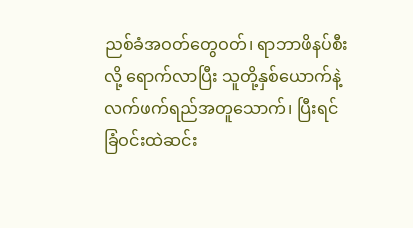ညစ်ခံအဝတ်တွေဝတ်၊ ရာဘာဖိနပ်စီးလို့ ရောက်လာပြီး သူတို့နှစ်ယောက်နဲ့ လက်ဖက်ရည်အတူသောက်၊ ပြီးရင် ခြံဝင်းထဲဆင်း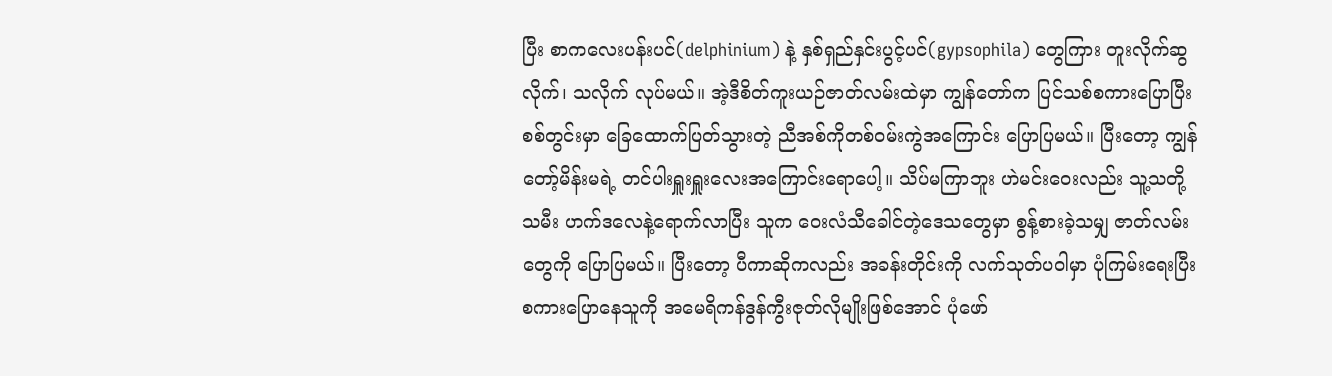ပြီး စာကလေးပန်းပင်(delphinium) နဲ့ နှစ်ရှည်နှင်းပွင့်ပင်(gypsophila) တွေကြား တူးလိုက်ဆွလိုက်၊ သလိုက် လုပ်မယ်။ အဲ့ဒီစိတ်ကူးယဉ်ဇာတ်လမ်းထဲမှာ ကျွန်တော်က ပြင်သစ်စကားပြောပြီး စစ်တွင်းမှာ ခြေထောက်ပြတ်သွားတဲ့ ညီအစ်ကိုတစ်ဝမ်းကွဲအကြောင်း ပြောပြမယ်။ ပြီးတော့ ကျွန်တော့်မိန်းမရဲ့ တင်ပါးရှူးရှူးလေးအကြောင်းရောပေါ့။ သိပ်မကြာဘူး ဟဲမင်းဝေးလည်း သူ့သတို့သမီး ဟက်ဒလေနဲ့ရောက်လာပြီး သူက ဝေးလံသီခေါင်တဲ့ဒေသတွေမှာ စွန့်စားခဲ့သမျှ ဇာတ်လမ်းတွေကို ပြောပြမယ်။ ပြီးတော့ ပီကာဆိုကလည်း အခန်းတိုင်းကို လက်သုတ်ပဝါမှာ ပုံကြမ်းရေးပြီး စကားပြောနေသူကို အမေရိကန်ဒွန်ကွီးဇုတ်လိုမျိုးဖြစ်အောင် ပုံဖော်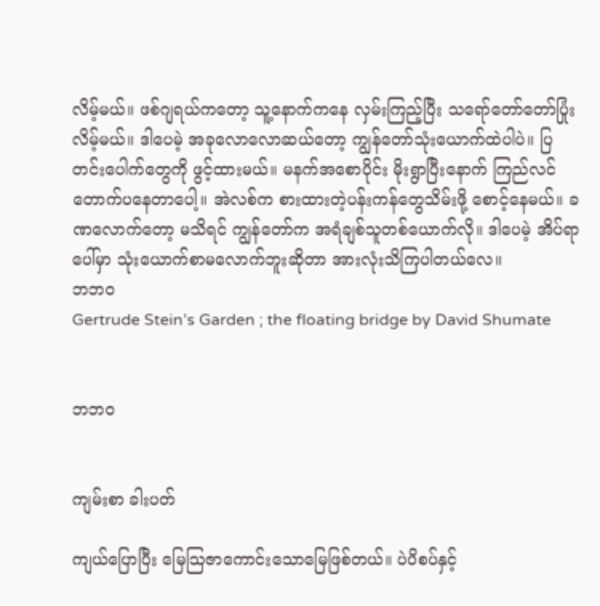လိမ့်မယ်။ ဖစ်ဂျရယ်ကတော့ သူ့နောက်ကနေ လှမ်းကြည့်ပြီး သရော်တော်တော်ပြုံးလိမ့်မယ်။ ဒါပေမဲ့ အခုလောလောဆယ်တော့ ကျွန်တော်သုံးယောက်ထဲပါပဲ။ ပြတင်းပေါက်တွေကို ဖွင့်ထားမယ်။ မနက်အစောပိုင်း မိုးရွာပြီးနောက် ကြည်လင်တောက်ပနေတာပေါ့။ အဲလစ်က စားထားတဲ့ပန်းကန်တွေသိမ်းဖို့ စောင့်နေမယ်။ ခဏလောက်တော့ မသိရင် ကျွန်တော်က အရံချစ်သူတစ်ယောက်လို။ ဒါပေမဲ့ အိပ်ရာပေါ်မှာ သုံးယောက်စာမလောက်ဘူးဆိုတာ အားလုံးသိကြပါတယ်လေ။
ဘဘဝ
Gertrude Stein’s Garden ; the floating bridge by David Shumate


ဘဘဝ


ကျမ်းစာ ခါးပတ်

ကျယ်ပြောပြီး မြေသြဇာကောင်းသောမြေဖြစ်တယ်။ ပဲပိစပ်နှင့်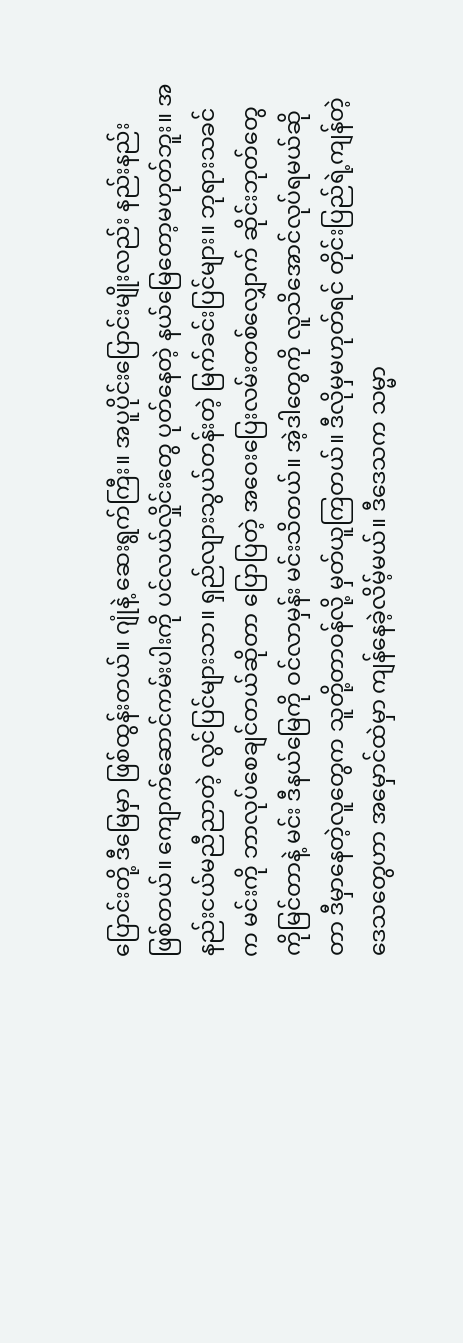ပြောင်းတို့ ဒီမြေမှာ ဖြစ်ထွန်းတယ်။ ဂျုံနဲ့ ဆေးရွက်ကြီး။ အပူပိုင်းပြောင်းမျိုးလည်း နည်းနည်း ဖြစ်တယ်။ ကျောက်ဆောင်ကမ်းပါးကို ပင်လယ်လှိုင်းတွေ ပုတ်နေတဲ့ နယ်မြေတော့မဟုတ်ဘူး။ အနည်းငယ်မညီညာတဲ့ လွင်ပြင်များသာ။ ရှည်လျားသွယ်တန်းတဲ့ မြက်ခင်းပြင်များ။ ဘုရားသခင်က မင်းကို ဘာလုပ်စေချင်တယ်ဆိုတာ ပြောပြတဲ့ အဝေးပြေးလမ်းတစ်လျှောက် ဆိုင်းဘုတ်တွေကိုမြင်တာနဲ့ မင်း ဒီနယ်မြေကို ဝင်လာမှန်း မင်းသိတယ်။ အဲ့ဒါတွေကို လူသိအောင်လုပ်ရမယ်ဆိုတာ ဒီမှာနေတဲ့လူတွေက သူတို့တာဝန်လို့ မှတ်ယူကြတယ်။ ဒီလိုမှမဟုတ်ရင် တိုင်းပြည်ရဲ့ကျန်တဲ့ဒေသတွေဟာ အမှောင်ထဲမှာ ကျန်နေခဲ့လိမ့်မယ်။ ဒီဒေသက သမ္မာ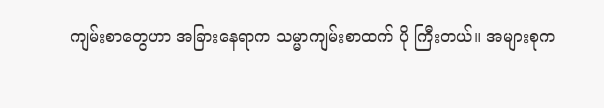ကျမ်းစာတွေဟာ အခြားနေရာက သမ္မာကျမ်းစာထက် ပို ကြီးတယ်။ အများစုက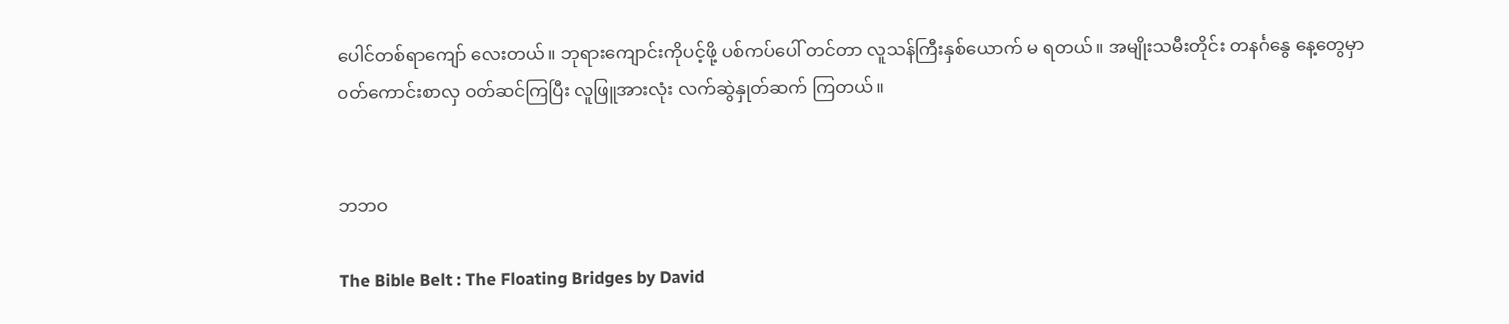ပေါင်တစ်ရာကျော် လေးတယ်။ ဘုရားကျောင်းကိုပင့်ဖို့ ပစ်ကပ်ပေါ် တင်တာ လူသန်ကြီးနှစ်ယောက် မ ရတယ်။ အမျိုးသမီးတိုင်း တနင်္ဂနွေ နေ့တွေမှာ ၀တ်ကောင်းစာလှ ဝတ်ဆင်ကြပြီး လူဖြူအားလုံး လက်ဆွဲနှုတ်ဆက် ကြတယ်။


ဘဘဝ

The Bible Belt : The Floating Bridges by David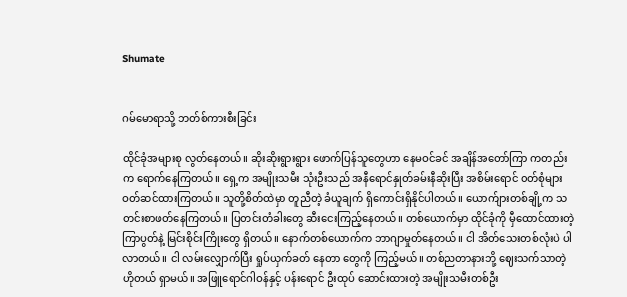Shumate


ဂမ်မောရာသို့ ဘတ်စ်ကားစီးခြင်း

ထိုင်ခုံအများစု လွတ်နေတယ်။ ဆိုးဆိုးရွားရွား ဖောက်ပြန်သူတွေဟာ နေမဝင်ခင် အချိန်အတော်ကြာ ကတည်းက ရောက်နေကြတယ်။ ရှေ့က အမျိုးသမီး သုံးဦးသည် အနီရောင်နှုတ်ခမ်းနီဆိုးပြီး အစိမ်းရောင် ၀တ်စုံများ ဝတ်ဆင်ထားကြတယ်။ သူတို့စိတ်ထဲမှာ တူညီတဲ့ ခံယူချက် ရှိကောင်းရှိနိုင်ပါတယ်။ ယောက်ျားတစ်ချို့က သတင်းစာဖတ်နေကြတယ်။ ပြတင်းတံခါးတွေ ဆီးငေးကြည့်နေတယ်။ တစ်ယောက်မှာ ထိုင်ခုံကို မှီထောင်ထားတဲ့ ကြာပွတ်နဲ့ မြင်းစိုင်းကြိုးတွေ ရှိတယ်။ နောက်တစ်ယောက်က ဘာဂျာမှုတ်နေတယ်။ ငါ အိတ်သေးတစ်လုံးပဲ ပါလာတယ်။ ငါ လမ်းလျှောက်ပြီး ရှုပ်ယှက်ခတ် နေတာ တွေကို ကြည့်မယ်။ တစ်ညတာနားဘို့ ဈေးသက်သာတဲ့ ဟိုတယ် ရှာမယ်။ အဖြူရောင်ဂါဝန်နှင့် ပန်းရောင် ဦးထုပ် ဆောင်းထားတဲ့ အမျိုးသမီးတစ်ဦး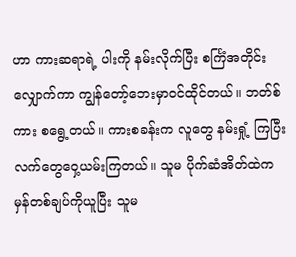ဟာ ကားဆရာရဲ့ ပါးကို နမ်းလိုက်ပြီး စင်္ကြံအတိုင်း လျှောက်ကာ ကျွန်တော့်ဘေးမှာဝင်ထိုင်တယ်။ ဘတ်စ်ကား စရွေ့တယ်။ ကားစခန်းက လူတွေ နမ်းရှုံ့ ကြပြီး လက်တွေဝှေ့ယမ်းကြတယ်။ သူမ ပိုက်ဆံအိတ်ထဲက မှန်တစ်ချပ်ကိုယူပြီး သူမ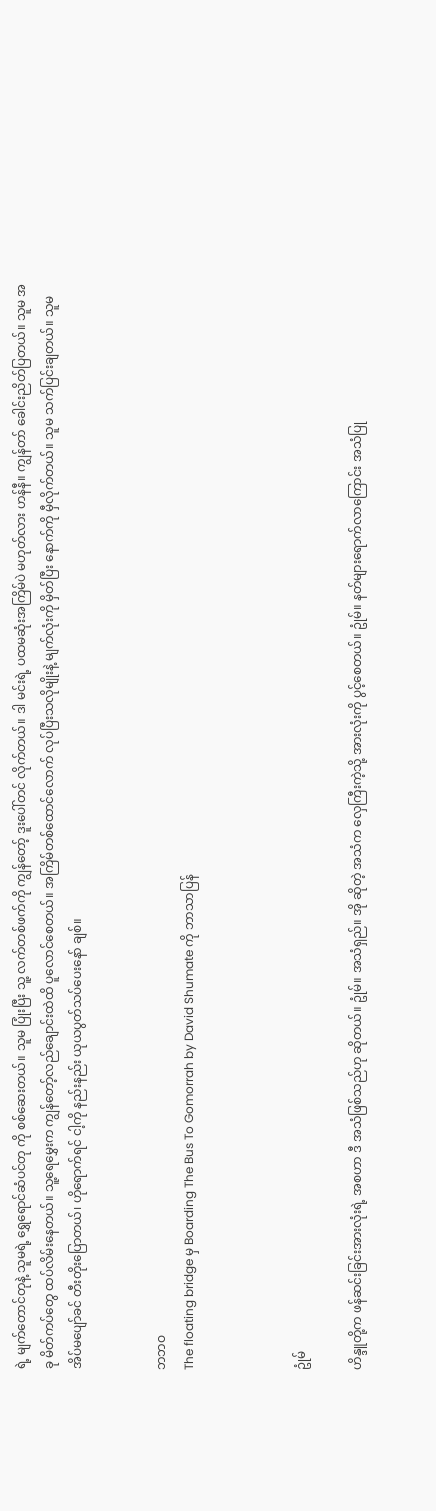ရဲ့ မျက်တောင်တုနဲ့ သူမရဲ့ ရွှေရောင်ဆံပင်တု ကို စစ်ဆေးတယ်။ သူမ ပြုံးပြီး သူ့ လက်တစ်ဖက်ကို ကျွန်တော့် ဒူးပေါ်တင် လိုက်တယ်။ ဒါ မင်းရဲ့ ပထမဆုံးအကြိမ်ပဲ မဟုတ်လား ဟန်နီ။ ကျွန်တာ် ခေါင်းညိတ်ပြတယ်။ သူမ အခု မိတ်ကပ်တွေ ထပ်လိမ်းနေတယ်။ သူ့ရေမွှေးက ကျွန်တော့်လည်ချောင်းထဲထိ ပူလောင်စေတယ်။ အကြိမ်တစ်ထောင်လောက် လုပ်ပြီးသလိုမျိုးနဲ့ မျက်လုံးကို မှိတ်ပြီး နောက်ကို မှီလိုက်တယ်။ သူမ သက်ပြင်းချတယ်။ သူမအိပ်မပျော်ခင် တီးတိုးပြောတယ်၊ ဟိုရောက်ရင် ငါ့ကို နည်းနည်း ယုယပွတ်သပ်ပေးနော် ချစ်။


ဘဘဝ
The floating bridge မှ Boarding The Bus To Gomorrah by David Shumate ကို ဘာသာပြန်



ဥုံမ်

ဟိန္ဒူတို့က ဖန်ဆင်းခြင်းအားလုံးရဲ့ အစဟာ ဒီ အသံဖြစ်သည်ဟု ဆိုတယ်။ ဥုံမ်။ အသံရှည်။ အို ဆိုတဲ့ အသံက လှေကြီးကဲ့သို့ အားလုံးကို ပွင့်စေတယ်။ ဥုံမ်။ နတ်များရောက်လာကြောင်း အသံပြု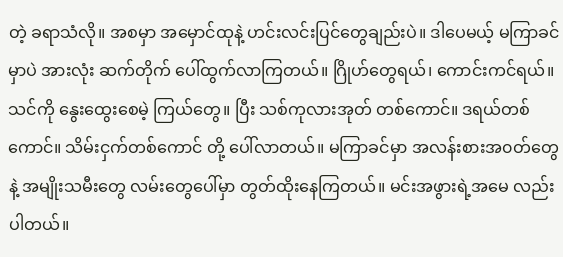တဲ့ ခရာသံလို။ အစမှာ အမှောင်ထုနဲ့ ဟင်းလင်းပြင်တွေချည်းပဲ။ ဒါပေမယ့် မကြာခင်မှာပဲ အားလုံး ဆက်တိုက် ပေါ်ထွက်လာကြတယ်။ ဂြိုဟ်တွေရယ်၊ ကောင်းကင်ရယ်။ သင်ကို နွေးထွေးစေမဲ့ ကြယ်တွေ။ ပြီး သစ်ကုလားအုတ် တစ်ကောင်။ ဒရယ်တစ်ကောင်။ သိမ်းငှက်တစ်ကောင် တို့ ပေါ်လာတယ်။ မကြာခင်မှာ အလန်းစားအ၀တ်တွေနဲ့ အမျိုးသမီးတွေ လမ်းတွေပေါ်မှာ တွတ်ထိုးနေကြတယ်။ မင်းအဖွားရဲ့အမေ လည်းပါတယ်။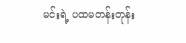မင်းရဲ့ ပထမတန်းတုန်း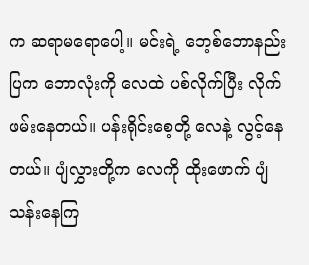က ဆရာမရောပေါ့။ မင်းရဲ့ ဘေ့စ်ဘောနည်းပြက ဘောလုံးကို လေထဲ ပစ်လိုက်ပြီး လိုက်ဖမ်းနေတယ်။ ပန်းရိုင်းစေ့တို့ လေနဲ့ လွင့်နေတယ်။ ပျံလွှားတို့က လေကို ထိုးဖောက် ပျံသန်းနေကြ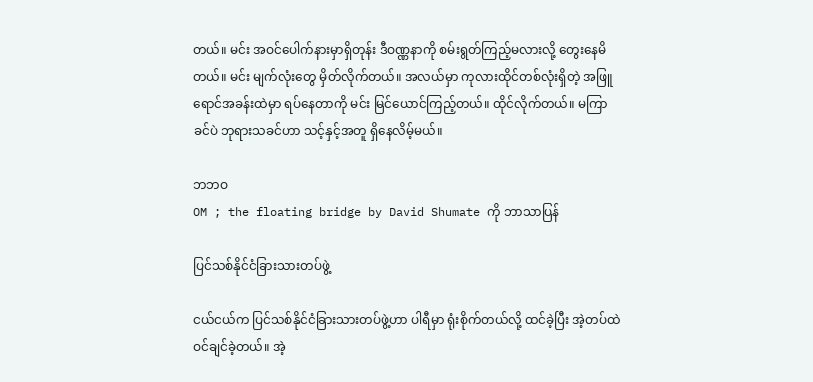တယ်။ မင်း အဝင်ပေါက်နားမှာရှိတုန်း ဒီဝဏ္ဏနာကို စမ်းရွတ်ကြည့်မလားလို့ တွေးနေမိတယ်။ မင်း မျက်လုံးတွေ မှိတ်လိုက်တယ်။ အလယ်မှာ ကုလားထိုင်တစ်လုံးရှိတဲ့ အဖြူရောင်အခန်းထဲမှာ ရပ်နေတာကို မင်း မြင်ယောင်ကြည့်တယ်။ ထိုင်လိုက်တယ်။ မကြာခင်ပဲ ဘုရားသခင်ဟာ သင့်နှင့်အတူ ရှိနေလိမ့်မယ်။

ဘဘဝ
OM ; the floating bridge by David Shumate ကို ဘာသာပြန်

ပြင်သစ်နိုင်ငံခြားသားတပ်ဖွဲ့

ငယ်ငယ်က ပြင်သစ်နိုင်ငံခြားသားတပ်ဖွဲ့ဟာ ပါရီမှာ ရုံးစိုက်တယ်လို့ ထင်ခဲ့ပြီး အဲ့တပ်ထဲ ဝင်ချင်ခဲ့တယ်။ အဲ့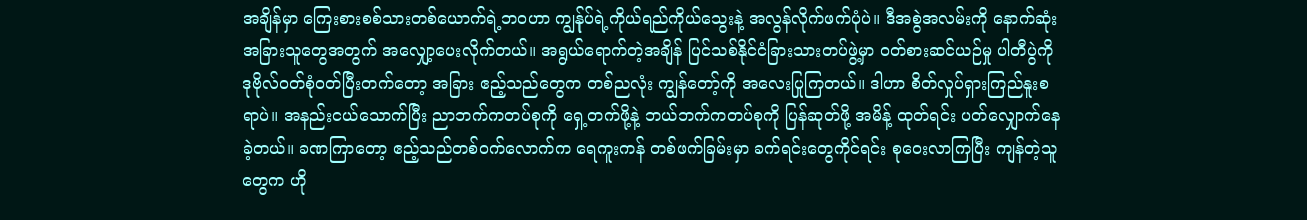အချိန်မှာ ကြေးစားစစ်သားတစ်ယောက်ရဲ့ဘဝဟာ ကျွန်ုပ်ရဲ့ကိုယ်ရည်ကိုယ်သွေးနဲ့ အလွန်လိုက်ဖက်ပုံပဲ။ ဒီအစွဲအလမ်းကို နောက်ဆုံး အခြားသူတွေအတွက် အလျှော့ပေးလိုက်တယ်။ အရွယ်ရောက်တဲ့အချိန် ပြင်သစ်နိုင်ငံခြားသားတပ်ဖွဲ့မှာ ဝတ်စားဆင်ယဉ်မှု ပါတီပွဲကို ဒုဗိုလ်၀တ်စုံဝတ်ပြီးတက်တော့ အခြား ဧည့်သည်တွေက တစ်ညလုံး ကျွန်တော့်ကို အလေးပြုကြတယ်။ ဒါဟာ စိတ်လှုပ်ရှားကြည်နူးစရာပဲ။ အနည်းငယ်သောက်ပြီး ညာဘက်ကတပ်စုကို ရှေ့တက်ဖို့နဲ့ ဘယ်ဘက်ကတပ်စုကို ပြန်ဆုတ်ဖို့ အမိန့် ထုတ်ရင်း ပတ်လျှောက်နေခဲ့တယ်။ ခဏကြာတော့ ဧည့်သည်တစ်ဝက်လောက်က ရေကူးကန် တစ်ဖက်ခြမ်းမှာ ခက်ရင်းတွေကိုင်ရင်း စုဝေးလာကြပြီး ကျန်တဲ့သူတွေက ဟို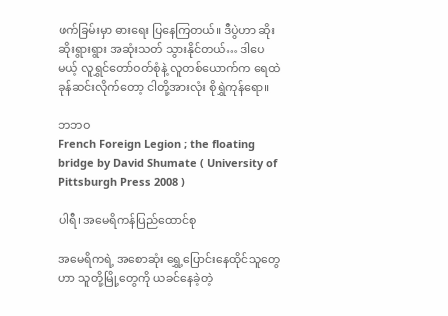ဖက်ခြမ်းမှာ ဓားရေး ပြနေကြတယ်။ ဒီပွဲဟာ ဆိုးဆိုးရွားရွား အဆုံးသတ် သွားနိုင်တယ်… ဒါပေမယ့် လူရွှင်တော်ဝတ်စုံနဲ့ လူတစ်ယောက်က ရေထဲခုန်ဆင်းလိုက်တော့ ငါတို့အားလုံး စိုရွှဲကုန်ရော။

ဘဘဝ
French Foreign Legion ; the floating bridge by David Shumate ( University of Pittsburgh Press 2008 )

ပါရီ၊ အမေရိကန်ပြည်ထောင်စု

အမေရိကရဲ့ အစောဆုံး ရွှေ့ပြောင်းနေထိုင်သူတွေဟာ သူတို့မြို့တွေကို ယခင်နေခဲ့တဲ့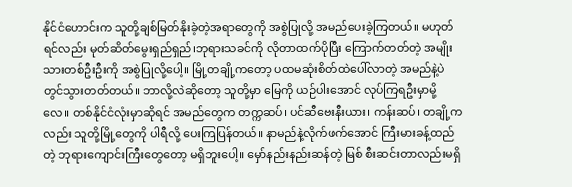နိုင်ငံဟောင်းက သူတို့ချစ်မြတ်နိုးခဲ့တဲ့အရာတွေကို အစွဲပြုလို့ အမည်ပေးခဲ့ကြတယ်။ မဟုတ်ရင်လည်း မုတ်ဆိတ်မွေးရှည်ရှည်၊ဘုရားသခင်ကို လိုတာထက်ပိုပြီး ကြောက်တတ်တဲ့ အမျိုးသားတစ်ဦးဦးကို အစွဲပြုလို့ပေါ့။ မြို့တချို့ကတော့ ပထမဆုံးစိတ်ထဲပေါ်လာတဲ့ အမည်နဲ့ပဲ တွင်သွားတတ်တယ်။ ဘာလို့လဲဆိုတော့ သူတို့မှာ မြေကို ယဉ်ပါးအောင် လုပ်ကြရဦးမှာမို့လေ။ တစ်နိုင်ငံလုံးမှာဆိုရင် အမည်တွေက တက္ကဆပ်၊ ပင်ဆီဗေးနီးယား၊ ကန်းဆပ်၊ တချို့ကလည်း သူတို့မြို့တွေကို ပါရီလို့ ပေးကြပြန်တယ်။ နာမည်နဲ့လိုက်ဖက်အောင် ကြီးမားခန့်ထည်တဲ့ ဘုရားကျောင်းကြီးတွေတော့ မရှိဘူးပေါ့။ မှော်နည်းနည်းဆန်တဲ့ မြစ် စီးဆင်းတာလည်းမရှိ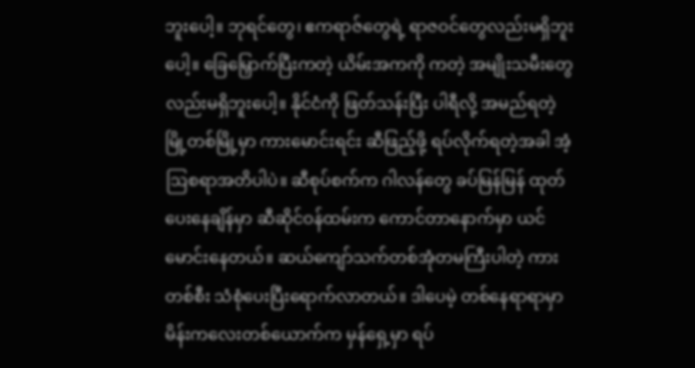ဘူးပေါ့။ ဘုရင်တွေ၊ ဧကရာဇ်တွေရဲ့ ရာဇဝင်တွေလည်းမရှိဘူးပေါ့။ ခြေမြှောက်ပြီးကတဲ့ ယိမ်းအကကို ကတဲ့ အမျိုးသမီးတွေလည်းမရှိဘူးပေါ့။ နိုင်ငံကို ဖြတ်သန်းပြီး ပါရီလို့ အမည်ရတဲ့ မြို့တစ်မြို့မှာ ကားမောင်းရင်း ဆီဖြည့်ဖို့ ရပ်လိုက်ရတဲ့အခါ အံ့ဩစရာအတိပါပဲ။ ဆီစုပ်စက်က ဂါလန်တွေ ခပ်မြန်မြန် ထုတ်ပေးနေချိန်မှာ ဆီဆိုင်ဝန်ထမ်းက ကောင်တာနောက်မှာ ယင် မောင်းနေတယ်။ ဆယ်ကျော်သက်တစ်အုံတမကြီးပါတဲ့ ကားတစ်စီး သံစုံပေးပြီးရောက်လာတယ်။ ဒါပေမဲ့ တစ်နေရာရာမှာ မိန်းကလေးတစ်ယောက်က မှန်ရှေ့မှာ ရပ်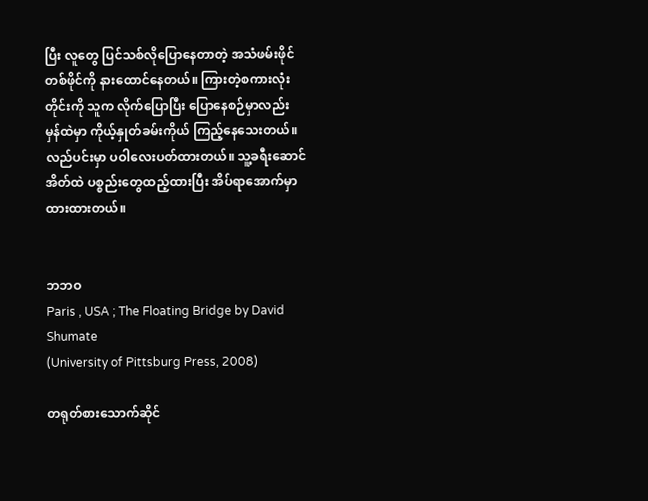ပြီး လူတွေ ပြင်သစ်လိုပြောနေတာတဲ့ အသံဖမ်းဖိုင်တစ်ဖိုင်ကို နားထောင်နေတယ်။ ကြားတဲ့စကားလုံးတိုင်းကို သူက လိုက်ပြောပြီး ပြောနေစဉ်မှာလည်း မှန်ထဲမှာ ကိုယ့်နှုတ်ခမ်းကိုယ် ကြည့်နေသေးတယ်။ လည်ပင်းမှာ ပဝါလေးပတ်ထားတယ်။ သူ့ခရီးဆောင်အိတ်ထဲ ပစ္စည်းတွေထည့်ထားပြီး အိပ်ရာအောက်မှာ ထားထားတယ်။


ဘဘဝ
Paris , USA ; The Floating Bridge by David Shumate
(University of Pittsburg Press, 2008)

တရုတ်စားသောက်ဆိုင်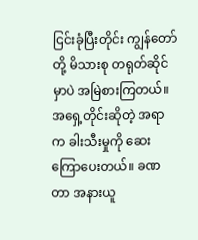ငြင်းခုံပြီးတိုင်း ကျွန်တော်တို့ မိသားစု တရုတ်ဆိုင်မှာပဲ အမြဲစားကြတယ်။ အရှေ့တိုင်းဆိုတဲ့ အရာက ခါးသီးမှုကို ဆေးကြောပေးတယ်။ ခဏတာ အနားယူ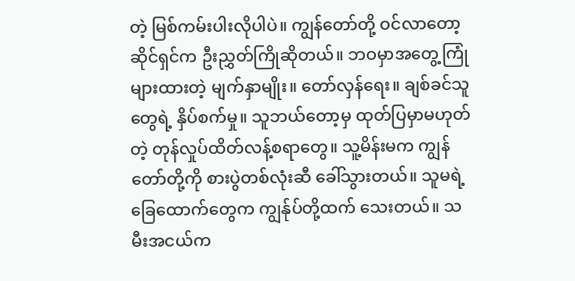တဲ့ မြစ်ကမ်းပါးလိုပါပဲ။ ကျွန်တော်တို့ ဝင်လာတော့ ဆိုင်ရှင်က ဦးညွှတ်ကြိုဆိုတယ်။ ဘဝမှာအတွေ့ကြုံများထားတဲ့ မျက်နှာမျိုး။ တော်လှန်ရေး။ ချစ်ခင်သူတွေရဲ့ နှိပ်စက်မှု။ သူဘယ်တော့မှ ထုတ်ပြမှာမဟုတ်တဲ့ တုန်လှုပ်ထိတ်လန့်စရာတွေ။ သူ့မိန်းမက ကျွန်တော်တို့ကို စားပွဲတစ်လုံးဆီ ခေါ်သွားတယ်။ သူမရဲ့ ခြေထောက်တွေက ကျွန်ုပ်တို့ထက် သေးတယ်။ သမီးအငယ်က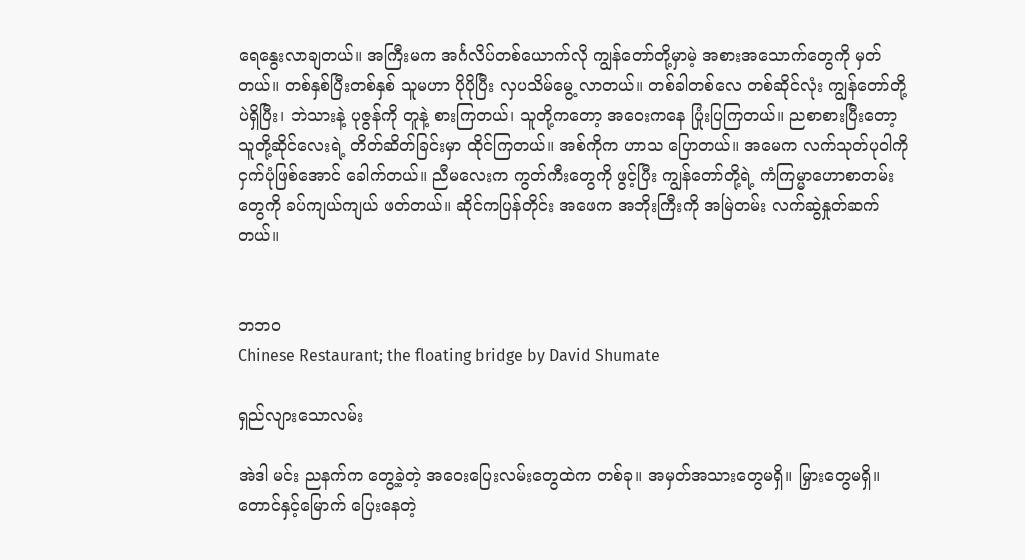ရေနွေးလာချတယ်။ အကြီးမက အင်္ဂလိပ်တစ်ယောက်လို ကျွန်တော်တို့မှာမဲ့ အစားအသောက်တွေကို မှတ်တယ်။ တစ်နှစ်ပြီးတစ်နှစ် သူမဟာ ပိုပိုပြီး လှပသိမ်မွေ့ လာတယ်။ တစ်ခါတစ်လေ တစ်ဆိုင်လုံး ကျွန်တော်တို့ပဲရှိပြီး၊ ဘဲသားနဲ့ ပုဇွန်ကို တူနဲ့ စားကြတယ်၊ သူတို့ကတော့ အဝေးကနေ ပြုံးပြကြတယ်။ ညစာစားပြီးတော့ သူတို့ဆိုင်လေးရဲ့ တိတ်ဆိတ်ခြင်းမှာ ထိုင်ကြတယ်။ အစ်ကိုက ဟာသ ပြောတယ်။ အမေက လက်သုတ်ပုဝါကို ငှက်ပုံဖြစ်အောင် ခေါက်တယ်။ ညီမလေးက ကွတ်ကီးတွေကို ဖွင့်ပြီး ကျွန်တော်တို့ရဲ့ ကံကြမ္မာဟောစာတမ်းတွေကို ခပ်ကျယ်ကျယ် ဖတ်တယ်။ ဆိုင်ကပြန်တိုင်း အဖေက အဘိုးကြီးကို အမြဲတမ်း လက်ဆွဲနှုတ်ဆက်တယ်။


ဘဘဝ
Chinese Restaurant; the floating bridge by David Shumate

ရှည်လျားသောလမ်း

အဲဒါ မင်း ညနက်က တွေ့ခဲ့တဲ့ အဝေးပြေးလမ်းတွေထဲက တစ်ခု။ အမှတ်အသားတွေမရှိ။ မြှားတွေမရှိ။ တောင်နှင့်မြောက် ပြေးနေတဲ့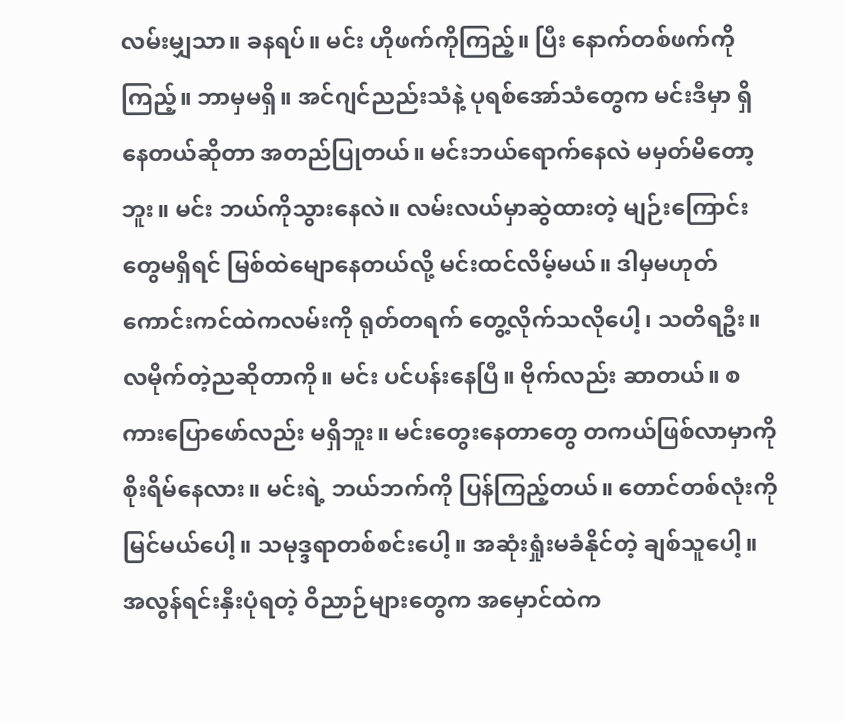လမ်းမျှသာ။ ခနရပ်။ မင်း ဟိုဖက်ကိုကြည့်။ ပြီး နောက်တစ်ဖက်ကိုကြည့်။ ဘာမှမရှိ။ အင်ဂျင်ညည်းသံနဲ့ ပုရစ်အော်သံတွေက မင်းဒီမှာ ရှိနေတယ်ဆိုတာ အတည်ပြုတယ်။ မင်းဘယ်ရောက်နေလဲ မမှတ်မိတော့ဘူး။ မင်း ဘယ်ကိုသွားနေလဲ။ လမ်းလယ်မှာဆွဲထားတဲ့ မျဉ်းကြောင်း တွေမရှိရင် မြစ်ထဲမျောနေတယ်လို့ မင်းထင်လိမ့်မယ်။ ဒါမှမဟုတ် ကောင်းကင်ထဲကလမ်းကို ရုတ်တရက် တွေ့လိုက်သလိုပေါ့၊ သတိရဦး။ လမိုက်တဲ့ညဆိုတာကို။ မင်း ပင်ပန်းနေပြီ။ ဗိုက်လည်း ဆာတယ်။ စကားပြောဖော်လည်း မရှိဘူး။ မင်းတွေးနေတာတွေ တကယ်ဖြစ်လာမှာကို စိုးရိမ်နေလား။ မင်းရဲ့ ဘယ်ဘက်ကို ပြန်ကြည့်တယ်။ တောင်တစ်လုံးကို မြင်မယ်ပေါ့။ သမုဒ္ဒရာတစ်စင်းပေါ့။ အဆုံးရှုံးမခံနိုင်တဲ့ ချစ်သူပေါ့။ အလွန်ရင်းနှီးပုံရတဲ့ ဝိညာဉ်များတွေက အမှောင်ထဲက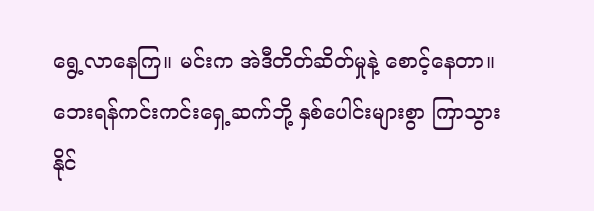ရွေ့လာနေကြ။ မင်းက အဲဒီတိတ်ဆိတ်မှုနဲ့ စောင့်နေတာ။ ဘေးရန်ကင်းကင်းရှေ့ဆက်ဘို့ နှစ်ပေါင်းများစွာ ကြာသွားနိုင်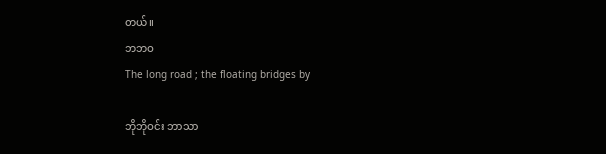တယ်။
ဘဘဝ
The long road ; the floating bridges by

ဘိုဘိုဝင်း ဘာသာ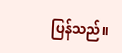ပြန်သည်။